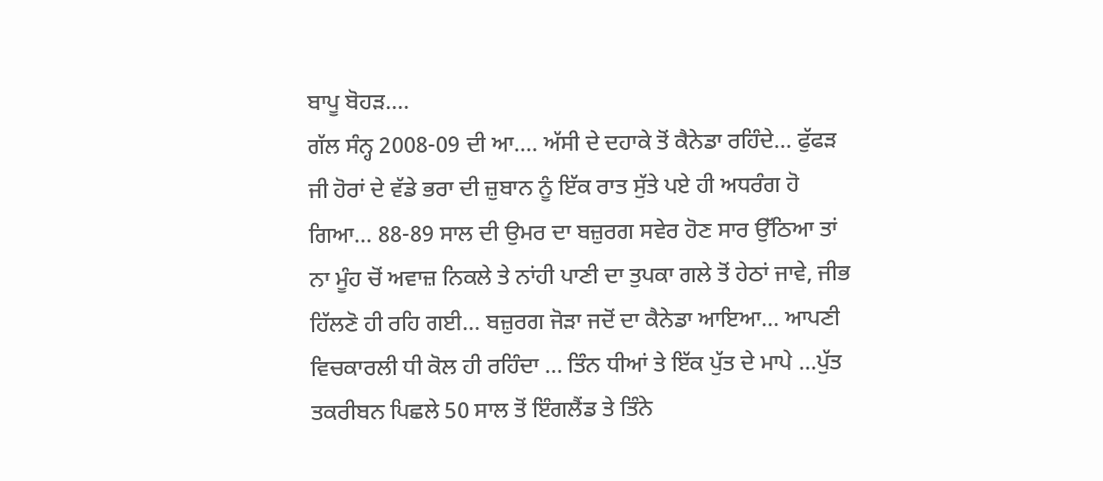ਬਾਪੂ ਬੋਹੜ….
ਗੱਲ ਸੰਨ੍ਹ 2008-09 ਦੀ ਆ…. ਅੱਸੀ ਦੇ ਦਹਾਕੇ ਤੋਂ ਕੈਨੇਡਾ ਰਹਿੰਦੇ… ਫੁੱਫੜ ਜੀ ਹੋਰਾਂ ਦੇ ਵੱਡੇ ਭਰਾ ਦੀ ਜ਼ੁਬਾਨ ਨੂੰ ਇੱਕ ਰਾਤ ਸੁੱਤੇ ਪਏ ਹੀ ਅਧਰੰਗ ਹੋ ਗਿਆ… 88-89 ਸਾਲ ਦੀ ਉਮਰ ਦਾ ਬਜ਼ੁਰਗ ਸਵੇਰ ਹੋਣ ਸਾਰ ਉੱਠਿਆ ਤਾਂ ਨਾ ਮੂੰਹ ਚੋਂ ਅਵਾਜ਼ ਨਿਕਲੇ ਤੇ ਨਾਂਹੀ ਪਾਣੀ ਦਾ ਤੁਪਕਾ ਗਲੇ ਤੋਂ ਹੇਠਾਂ ਜਾਵੇ, ਜੀਭ ਹਿੱਲਣੋ ਹੀ ਰਹਿ ਗਈ… ਬਜ਼ੁਰਗ ਜੋੜਾ ਜਦੋਂ ਦਾ ਕੈਨੇਡਾ ਆਇਆ… ਆਪਣੀ ਵਿਚਕਾਰਲੀ ਧੀ ਕੋਲ ਹੀ ਰਹਿੰਦਾ … ਤਿੰਨ ਧੀਆਂ ਤੇ ਇੱਕ ਪੁੱਤ ਦੇ ਮਾਪੇ …ਪੁੱਤ ਤਕਰੀਬਨ ਪਿਛਲੇ 50 ਸਾਲ ਤੋਂ ਇੰਗਲੈਂਡ ਤੇ ਤਿੰਨੇ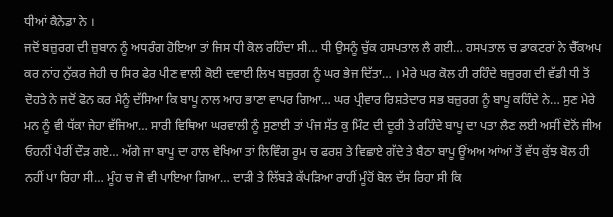ਧੀਆਂ ਕੈਨੇਡਾ ਨੇ ।
ਜਦੋਂ ਬਜ਼ੁਰਗ ਦੀ ਜ਼ੁਬਾਨ ਨੂੰ ਅਧਰੰਗ ਹੋਇਆ ਤਾਂ ਜਿਸ ਧੀ ਕੋਲ ਰਹਿੰਦਾ ਸੀ… ਧੀ ਉਸਨੂੰ ਚੁੱਕ ਹਸਪਤਾਲ ਲੈ ਗਈ… ਹਸਪਤਾਲ ਚ ਡਾਕਟਰਾਂ ਨੇ ਚੈੱਕਅਪ ਕਰ ਨਾਂਹ ਨੁੱਕਰ ਜੇਹੀ ਚ ਸਿਰ ਫੇਰ ਪੀਣ ਵਾਲੀ ਕੋਈ ਦਵਾਈ ਲਿਖ ਬਜ਼ੁਰਗ ਨੂੰ ਘਰ ਭੇਜ ਦਿੱਤਾ… । ਮੇਰੇ ਘਰ ਕੋਲ ਹੀ ਰਹਿੰਦੇ ਬਜ਼ੁਰਗ ਦੀ ਵੱਡੀ ਧੀ ਤੋਂ ਦੋਹਤੇ ਨੇ ਜਦੋਂ ਫੋਨ ਕਰ ਮੈਨੂੰ ਦੱਸਿਆ ਕਿ ਬਾਪੂ ਨਾਲ ਆਹ ਭਾਣਾ ਵਾਪਰ ਗਿਆ… ਘਰ ਪ੍ਰੀਵਾਰ ਰਿਸ਼ਤੇਦਾਰ ਸਭ ਬਜ਼ੁਰਗ ਨੂੰ ਬਾਪੂ ਕਹਿੰਦੇ ਨੇ… ਸੁਣ ਮੇਰੇ ਮਨ ਨੂੰ ਵੀ ਧੱਕਾ ਜੇਹਾ ਵੱਜਿਆ… ਸਾਰੀ ਵਿਥਿਆ ਘਰਵਾਲੀ ਨੂੰ ਸੁਣਾਈ ਤਾਂ ਪੰਜ ਸੱਤ ਕੁ ਮਿੰਟ ਦੀ ਦੂਰੀ ਤੇ ਰਹਿੰਦੇ ਬਾਪੂ ਦਾ ਪਤਾ ਲੈਣ ਲਈ ਅਸੀਂ ਦੋਨੋਂ ਜੀਅ ਓਹਨੀਂ ਪੈਰੀਂ ਦੌੜ ਗਏ… ਅੱਗੇ ਜਾ ਬਾਪੂ ਦਾ ਹਾਲ ਵੇਖਿਆ ਤਾਂ ਲਿਵਿੰਗ ਰੂਮ ਚ ਫਰਸ਼ ਤੇ ਵਿਛਾਏ ਗੱਦੇ ਤੇ ਬੈਠਾ ਬਾਪੂ ਊਂਅਅ ਆਂਆਂ ਤੋਂ ਵੱਧ ਕੁੱਝ ਬੋਲ ਹੀ ਨਹੀਂ ਪਾ ਰਿਹਾ ਸੀ… ਮੂੰਹ ਚ ਜੋ ਵੀ ਪਾਇਆ ਗਿਆ… ਦਾੜੀ ਤੇ ਲਿੱਬੜੇ ਕੱਪੜਿਆ ਰਾਹੀਂ ਮੂੰਹੋਂ ਬੋਲ ਦੱਸ ਰਿਹਾ ਸੀ ਕਿ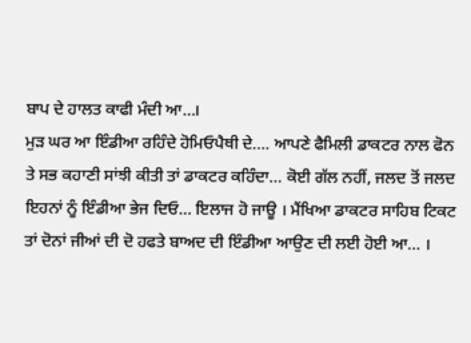ਬਾਪ ਦੇ ਹਾਲਤ ਕਾਫੀ ਮੰਦੀ ਆ…।
ਮੁੜ ਘਰ ਆ ਇੰਡੀਆ ਰਹਿੰਦੇ ਹੋਮਿਓਪੈਥੀ ਦੇ…. ਆਪਣੇ ਫੈਮਿਲੀ ਡਾਕਟਰ ਨਾਲ ਫੋਨ ਤੇ ਸਭ ਕਹਾਣੀ ਸਾਂਝੀ ਕੀਤੀ ਤਾਂ ਡਾਕਟਰ ਕਹਿੰਦਾ… ਕੋਈ ਗੱਲ ਨਹੀਂ, ਜਲਦ ਤੋਂ ਜਲਦ ਇਹਨਾਂ ਨੂੰ ਇੰਡੀਆ ਭੇਜ ਦਿਓ… ਇਲਾਜ ਹੋ ਜਾਊ । ਮੈਂਖਿਆ ਡਾਕਟਰ ਸਾਹਿਬ ਟਿਕਟ ਤਾਂ ਦੋਨਾਂ ਜੀਆਂ ਦੀ ਦੋ ਹਫਤੇ ਬਾਅਦ ਦੀ ਇੰਡੀਆ ਆਉਣ ਦੀ ਲਈ ਹੋਈ ਆ… ।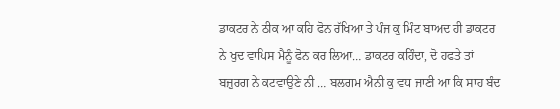ਡਾਕਟਰ ਨੇ ਠੀਕ ਆ ਕਹਿ ਫੋਨ ਰੱਖਿਆ ਤੇ ਪੰਜ ਕੁ ਮਿੰਟ ਬਾਅਦ ਹੀ ਡਾਕਟਰ ਨੇ ਖੁਦ ਵਾਪਿਸ ਮੈਨੂੰ ਫੋਨ ਕਰ ਲਿਆ… ਡਾਕਟਰ ਕਹਿੰਦਾ, ਦੋ ਹਫਤੇ ਤਾਂ ਬਜ਼ੁਰਗ ਨੇ ਕਟਵਾਉਣੇ ਨੀ … ਬਲਗਮ ਐਨੀ ਕੁ ਵਧ ਜਾਣੀ ਆ ਕਿ ਸਾਹ ਬੰਦ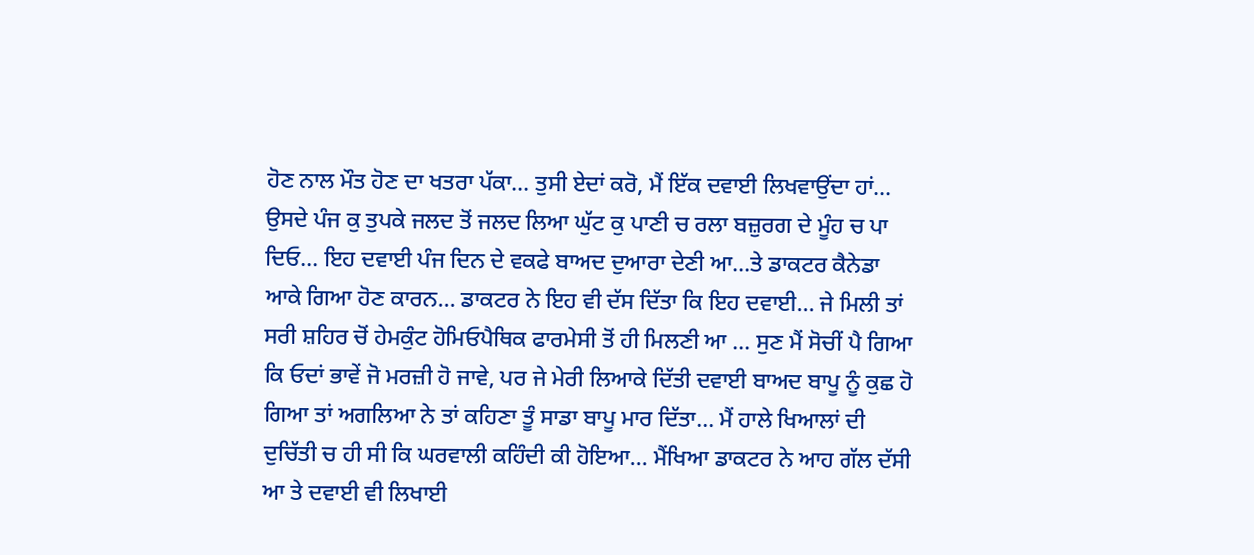ਹੋਣ ਨਾਲ ਮੌਤ ਹੋਣ ਦਾ ਖਤਰਾ ਪੱਕਾ… ਤੁਸੀ ਏਦਾਂ ਕਰੋ, ਮੈਂ ਇੱਕ ਦਵਾਈ ਲਿਖਵਾਉਂਦਾ ਹਾਂ… ਉਸਦੇ ਪੰਜ ਕੁ ਤੁਪਕੇ ਜਲਦ ਤੋਂ ਜਲਦ ਲਿਆ ਘੁੱਟ ਕੁ ਪਾਣੀ ਚ ਰਲਾ ਬਜ਼ੁਰਗ ਦੇ ਮੂੰਹ ਚ ਪਾ ਦਿਓ… ਇਹ ਦਵਾਈ ਪੰਜ ਦਿਨ ਦੇ ਵਕਫੇ ਬਾਅਦ ਦੁਆਰਾ ਦੇਣੀ ਆ…ਤੇ ਡਾਕਟਰ ਕੈਨੇਡਾ ਆਕੇ ਗਿਆ ਹੋਣ ਕਾਰਨ… ਡਾਕਟਰ ਨੇ ਇਹ ਵੀ ਦੱਸ ਦਿੱਤਾ ਕਿ ਇਹ ਦਵਾਈ… ਜੇ ਮਿਲੀ ਤਾਂ ਸਰੀ ਸ਼ਹਿਰ ਚੋਂ ਹੇਮਕੁੰਟ ਹੋਮਿਓਪੈਥਿਕ ਫਾਰਮੇਸੀ ਤੋਂ ਹੀ ਮਿਲਣੀ ਆ … ਸੁਣ ਮੈਂ ਸੋਚੀਂ ਪੈ ਗਿਆ ਕਿ ਓਦਾਂ ਭਾਵੇਂ ਜੋ ਮਰਜ਼ੀ ਹੋ ਜਾਵੇ, ਪਰ ਜੇ ਮੇਰੀ ਲਿਆਕੇ ਦਿੱਤੀ ਦਵਾਈ ਬਾਅਦ ਬਾਪੂ ਨੂੰ ਕੁਛ ਹੋ ਗਿਆ ਤਾਂ ਅਗਲਿਆ ਨੇ ਤਾਂ ਕਹਿਣਾ ਤੂੰ ਸਾਡਾ ਬਾਪੂ ਮਾਰ ਦਿੱਤਾ… ਮੈਂ ਹਾਲੇ ਖਿਆਲਾਂ ਦੀ ਦੁਚਿੱਤੀ ਚ ਹੀ ਸੀ ਕਿ ਘਰਵਾਲੀ ਕਹਿੰਦੀ ਕੀ ਹੋਇਆ… ਮੈਂਖਿਆ ਡਾਕਟਰ ਨੇ ਆਹ ਗੱਲ ਦੱਸੀ ਆ ਤੇ ਦਵਾਈ ਵੀ ਲਿਖਾਈ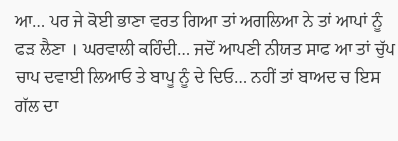ਆ… ਪਰ ਜੇ ਕੋਈ ਭਾਣਾ ਵਰਤ ਗਿਆ ਤਾਂ ਅਗਲਿਆ ਨੇ ਤਾਂ ਆਪਾਂ ਨੂੰ ਫੜ ਲੈਣਾ । ਘਰਵਾਲੀ ਕਹਿੰਦੀ… ਜਦੋਂ ਆਪਣੀ ਨੀਯਤ ਸਾਫ ਆ ਤਾਂ ਚੁੱਪ ਚਾਪ ਦਵਾਈ ਲਿਆਓ ਤੇ ਬਾਪੂ ਨੂੰ ਦੇ ਦਿਓ… ਨਹੀਂ ਤਾਂ ਬਾਅਦ ਚ ਇਸ ਗੱਲ ਦਾ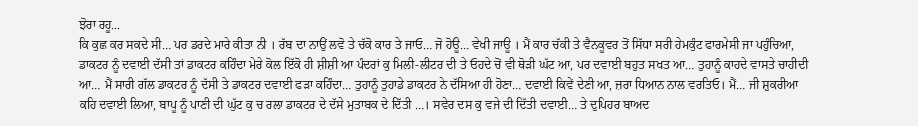ਝੋਰਾ ਰਹੂ...
ਕਿ ਕੁਛ ਕਰ ਸਕਦੇ ਸੀ… ਪਰ ਡਰਦੇ ਮਾਰੇ ਕੀਤਾ ਨੀ । ਰੱਬ ਦਾ ਨਾਉਂ ਲਵੋ ਤੇ ਚੱਕੋ ਕਾਰ ਤੇ ਜਾਓ… ਜੋ ਹੋਊ… ਵੇਖੀ ਜਾਊ । ਮੈਂ ਕਾਰ ਚੱਕੀ ਤੇ ਵੈਨਕੂਵਰ ਤੋਂ ਸਿੱਧਾ ਸਰੀ ਹੇਮਕੁੰਟ ਫਾਰਮੇਸੀ ਜਾ ਪਹੁੰਚਿਆ, ਡਾਕਟਰ ਨੂੰ ਦਵਾਈ ਦੱਸੀ ਤਾਂ ਡਾਕਟਰ ਕਹਿੰਦਾ ਮੇਰੇ ਕੋਲ ਇੱਕੋ ਹੀ ਸ਼ੀਸ਼ੀ ਆ ਪੰਦਰਾਂ ਕੁ ਮਿਲੀ-ਲੀਟਰ ਦੀ ਤੇ ਓਹਦੇ ਚੋਂ ਵੀ ਥੋੜੀ ਘੱਟ ਆ, ਪਰ ਦਵਾਈ ਬਹੁਤ ਸਖਤ ਆ… ਤੁਹਾਨੂੰ ਕਾਹਦੇ ਵਾਸਤੇ ਚਾਹੀਦੀ ਆ… ਮੈਂ ਸਾਰੀ ਗੱਲ ਡਾਕਟਰ ਨੂੰ ਦੱਸੀ ਤੇ ਡਾਕਟਰ ਦਵਾਈ ਫੜਾ ਕਹਿੰਦਾ… ਤੁਹਾਨੂੰ ਤੁਹਾਡੇ ਡਾਕਟਰ ਨੇ ਦੱਸਿਆ ਹੀ ਹੋਣਾ… ਦਵਾਈ ਕਿਵੇਂ ਦੇਣੀ ਆ, ਜ਼ਰਾ ਧਿਆਨ ਨਾਲ ਵਰਤਿਓ। ਮੈਂ… ਜੀ ਸ਼ੁਕਰੀਆ ਕਹਿ ਦਵਾਈ ਲਿਆ, ਬਾਪੂ ਨੂੰ ਪਾਣੀ ਦੀ ਘੁੱਟ ਕੁ ਚ ਰਲਾ ਡਾਕਟਰ ਦੇ ਦੱਸੇ ਮੁਤਾਬਕ ਦੇ ਦਿੱਤੀ …। ਸਵੇਰ ਦਸ ਕੁ ਵਜੇ ਦੀ ਦਿੱਤੀ ਦਵਾਈ… ਤੇ ਦੁਪਿਹਰ ਬਾਅਦ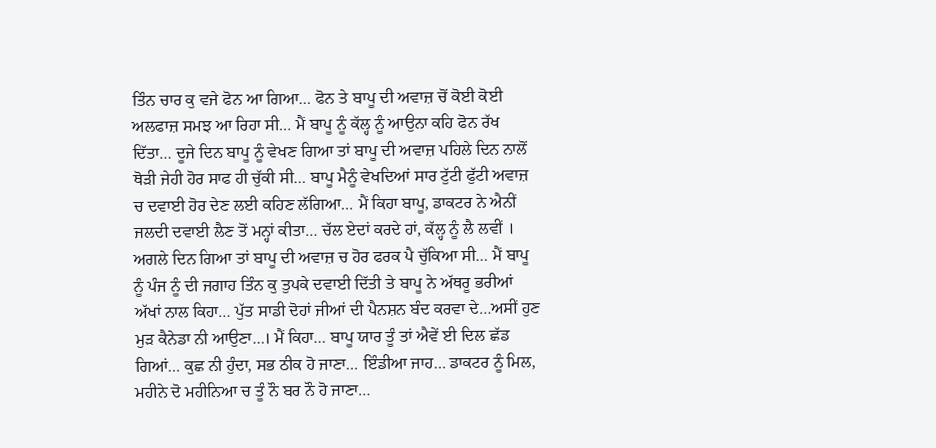ਤਿੰਨ ਚਾਰ ਕੁ ਵਜੇ ਫੋਨ ਆ ਗਿਆ… ਫੋਨ ਤੇ ਬਾਪੂ ਦੀ ਅਵਾਜ਼ ਚੋਂ ਕੋਈ ਕੋਈ ਅਲਫਾਜ਼ ਸਮਝ ਆ ਰਿਹਾ ਸੀ… ਮੈਂ ਬਾਪੂ ਨੂੰ ਕੱਲ੍ਹ ਨੂੰ ਆਉਨਾ ਕਹਿ ਫੋਨ ਰੱਖ ਦਿੱਤਾ… ਦੂਜੇ ਦਿਨ ਬਾਪੂ ਨੂੰ ਵੇਖਣ ਗਿਆ ਤਾਂ ਬਾਪੂ ਦੀ ਅਵਾਜ਼ ਪਹਿਲੇ ਦਿਨ ਨਾਲੋਂ ਥੋੜੀ ਜੇਹੀ ਹੋਰ ਸਾਫ ਹੀ ਚੁੱਕੀ ਸੀ… ਬਾਪੂ ਮੈਨੂੰ ਵੇਖਦਿਆਂ ਸਾਰ ਟੁੱਟੀ ਫੁੱਟੀ ਅਵਾਜ਼ ਚ ਦਵਾਈ ਹੋਰ ਦੇਣ ਲਈ ਕਹਿਣ ਲੱਗਿਆ… ਮੈਂ ਕਿਹਾ ਬਾਪੂ, ਡਾਕਟਰ ਨੇ ਐਨੀਂ ਜਲਦੀ ਦਵਾਈ ਲੈਣ ਤੋਂ ਮਨ੍ਹਾਂ ਕੀਤਾ… ਚੱਲ ਏਦਾਂ ਕਰਦੇ ਹਾਂ, ਕੱਲ੍ਹ ਨੂੰ ਲੈ ਲਵੀਂ ।
ਅਗਲੇ ਦਿਨ ਗਿਆ ਤਾਂ ਬਾਪੂ ਦੀ ਅਵਾਜ਼ ਚ ਹੋਰ ਫਰਕ ਪੈ ਚੁੱਕਿਆ ਸੀ… ਮੈਂ ਬਾਪੂ ਨੂੰ ਪੰਜ ਨੂੰ ਦੀ ਜਗਾਹ ਤਿੰਨ ਕੁ ਤੁਪਕੇ ਦਵਾਈ ਦਿੱਤੀ ਤੇ ਬਾਪੂ ਨੇ ਅੱਥਰੂ ਭਰੀਆਂ ਅੱਖਾਂ ਨਾਲ ਕਿਹਾ… ਪੁੱਤ ਸਾਡੀ ਦੋਹਾਂ ਜੀਆਂ ਦੀ ਪੈਨਸ਼ਨ ਬੰਦ ਕਰਵਾ ਦੇ…ਅਸੀਂ ਹੁਣ ਮੁੜ ਕੈਨੇਡਾ ਨੀ ਆਉਣਾ…। ਮੈਂ ਕਿਹਾ… ਬਾਪੂ ਯਾਰ ਤੂੰ ਤਾਂ ਐਵੇਂ ਈ ਦਿਲ ਛੱਡ ਗਿਆਂ… ਕੁਛ ਨੀ ਹੁੰਦਾ, ਸਭ ਠੀਕ ਹੋ ਜਾਣਾ… ਇੰਡੀਆ ਜਾਹ… ਡਾਕਟਰ ਨੂੰ ਮਿਲ, ਮਹੀਨੇ ਦੋ ਮਹੀਨਿਆ ਚ ਤੂੰ ਨੌ ਬਰ ਨੌ ਹੋ ਜਾਣਾ…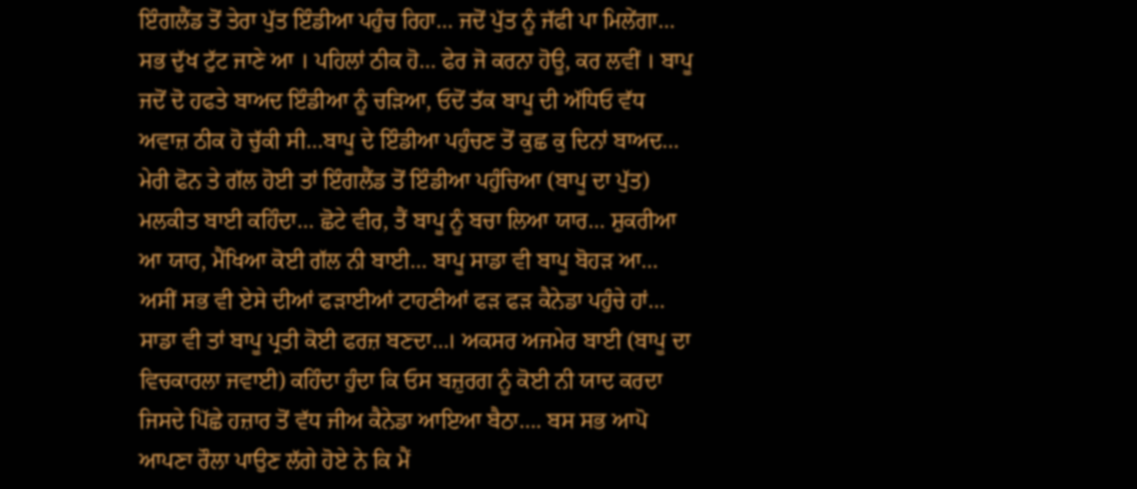ਇੰਗਲੈਂਡ ਤੋਂ ਤੇਰਾ ਪੁੱਤ ਇੰਡੀਆ ਪਹੁੰਚ ਰਿਹਾ… ਜਦੋਂ ਪੁੱਤ ਨੂੰ ਜੱਫੀ ਪਾ ਮਿਲੇਂਗਾ… ਸਭ ਦੁੱਖ ਟੁੱਟ ਜਾਣੇ ਆ । ਪਹਿਲਾਂ ਠੀਕ ਹੋ… ਫੇਰ ਜੋ ਕਰਨਾ ਹੋਊ, ਕਰ ਲਵੀਂ । ਬਾਪੂ ਜਦੋਂ ਦੋ ਹਫਤੇ ਬਾਅਦ ਇੰਡੀਆ ਨੂੰ ਚੜਿਆ, ਓਦੋਂ ਤੱਕ ਬਾਪੂ ਦੀ ਅੱਧਿਓ ਵੱਧ ਅਵਾਜ਼ ਠੀਕ ਹੋ ਚੁੱਕੀ ਸੀ…ਬਾਪੂ ਦੇ ਇੰਡੀਆ ਪਹੁੰਚਣ ਤੋਂ ਕੁਛ ਕੁ ਦਿਨਾਂ ਬਾਅਦ… ਮੇਰੀ ਫੋਨ ਤੇ ਗੱਲ ਹੋਈ ਤਾਂ ਇੰਗਲੈਂਡ ਤੋਂ ਇੰਡੀਆ ਪਹੁੰਚਿਆ (ਬਾਪੂ ਦਾ ਪੁੱਤ) ਮਲਕੀਤ ਬਾਈ ਕਹਿੰਦਾ… ਛੋਟੇ ਵੀਰ, ਤੈਂ ਬਾਪੂ ਨੂੰ ਬਚਾ ਲਿਆ ਯਾਰ… ਸ਼ੁਕਰੀਆ ਆ ਯਾਰ, ਮੈਂਖਿਆ ਕੋਈ ਗੱਲ ਨੀ ਬਾਈ… ਬਾਪੂ ਸਾਡਾ ਵੀ ਬਾਪੂ ਬੋਹੜ ਆ… ਅਸੀਂ ਸਭ ਵੀ ਏਸੇ ਦੀਆਂ ਫੜਾਈਆਂ ਟਾਹਣੀਆਂ ਫੜ ਫੜ ਕੈਨੇਡਾ ਪਹੁੰਚੇ ਹਾਂ… ਸਾਡਾ ਵੀ ਤਾਂ ਬਾਪੂ ਪ੍ਰਤੀ ਕੋਈ ਫਰਜ਼ ਬਣਦਾ…। ਅਕਸਰ ਅਜਮੇਰ ਬਾਈ (ਬਾਪੂ ਦਾ ਵਿਚਕਾਰਲਾ ਜਵਾਈ) ਕਹਿੰਦਾ ਹੁੰਦਾ ਕਿ ਓਸ ਬਜ਼ੁਰਗ ਨੂੰ ਕੋਈ ਨੀ ਯਾਦ ਕਰਦਾ ਜਿਸਦੇ ਪਿੱਛੇ ਹਜ਼ਾਰ ਤੋਂ ਵੱਧ ਜੀਅ ਕੈਨੇਡਾ ਆਇਆ ਬੈਠਾ…. ਬਸ ਸਭ ਆਪੋ ਆਪਣਾ ਰੌਲਾ ਪਾਉਣ ਲੱਗੇ ਹੋਏ ਨੇ ਕਿ ਮੈਂ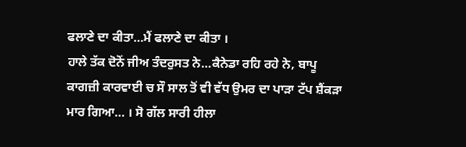ਫਲਾਣੇ ਦਾ ਕੀਤਾ…ਮੈਂ ਫਲਾਣੇ ਦਾ ਕੀਤਾ ।
ਹਾਲੇ ਤੱਕ ਦੋਨੋਂ ਜੀਅ ਤੰਦਰੁਸਤ ਨੇ…ਕੈਨੇਡਾ ਰਹਿ ਰਹੇ ਨੇ, ਬਾਪੂ ਕਾਗਜ਼ੀ ਕਾਰਵਾਈ ਚ ਸੌ ਸਾਲ ਤੋਂ ਵੀ ਵੱਧ ਉਮਰ ਦਾ ਪਾੜਾ ਟੱਪ ਸ਼ੈਂਕੜਾ ਮਾਰ ਗਿਆ… । ਸੋ ਗੱਲ ਸਾਰੀ ਹੀਲਾ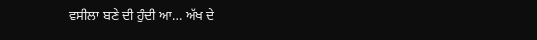ਵਸੀਲਾ ਬਣੇ ਦੀ ਹੁੰਦੀ ਆ… ਅੱਖ ਦੇ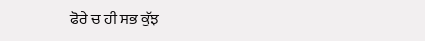ਫੋਰੇ ਚ ਹੀ ਸਭ ਕੁੱਝ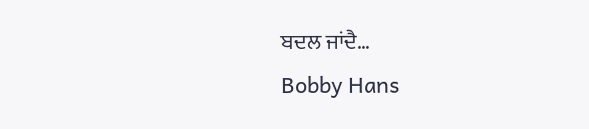ਬਦਲ ਜਾਂਦੈ…
Bobby Hans